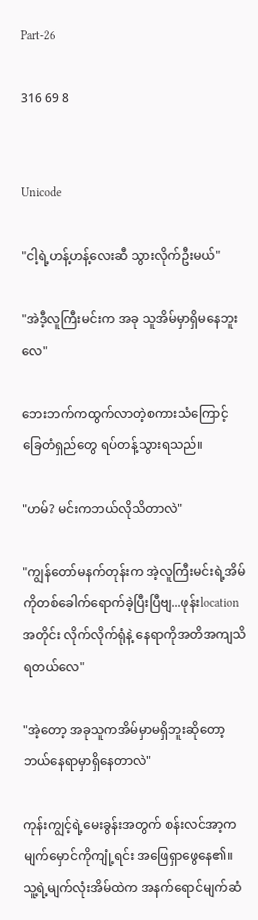Part-26

316 69 8


Unicode

"ငါ့ရဲ့ဟန့်ဟန့်လေးဆီ သွားလိုက်ဦးမယ်"

"အဲဒီ့လူကြီးမင်းက အခု သူအိမ်မှာရှိမနေဘူးလေ"

ဘေးဘက်ကထွက်လာတဲ့စကားသံကြောင့် ခြေတံရှည်တွေ ရပ်တန့်သွားရသည်။

"ဟမ်? မင်းကဘယ်လိုသိတာလဲ"

"ကျွန်တော်မနက်တုန်းက အဲ့လူကြီးမင်းရဲ့အိမ်ကိုတစ်ခေါက်ရောက်ခဲ့ပြီးပြီဗျ...ဖုန်းlocationအတိုင်း လိုက်လိုက်ရုံနဲ့ နေရာကိုအတိအကျသိရတယ်လေ"

"အဲ့တော့ အခုသူကအိမ်မှာမရှိဘူးဆိုတော့ ဘယ်နေရာမှာရှိနေတာလဲ"

ကုန်းကျွင့်ရဲ့မေးခွန်းအတွက် စန်းလင်အာ့က မျက်မှောင်ကိုကျုံ့ရင်း အဖြေရှာဖွေနေ၏။ သူ့ရဲ့မျက်လုံးအိမ်ထဲက အနက်ရောင်မျက်ဆံ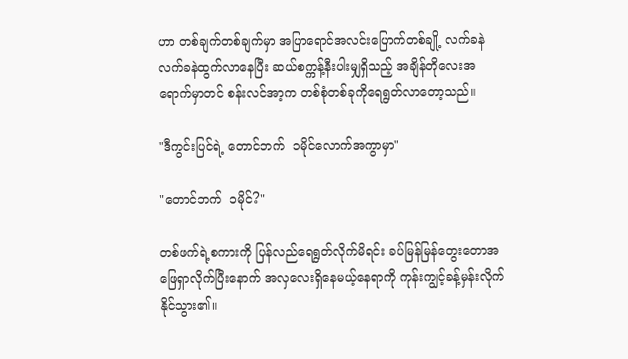ဟာ တစ်ချက်တစ်ချက်မှာ အပြာရောင်အလင်းပြောက်တစ်ချို့ လက်ခနဲလက်ခနဲထွက်လာနေပြီး ဆယ်စက္ကန့်နီးပါးမျှရှိသည့် အချိန်တိုလေးအရောက်မှာတင် စန်းလင်အာ့က တစ်စုံတစ်ခုကိုရေရွတ်လာတော့သည်။

"ဒီကွင်းပြင်ရဲ့ တောင်ဘက်  ၁မိုင်လောက်အကွာမှာ"

"တောင်ဘက်  ၁မိုင်?"

တစ်ဖက်ရဲ့စကားကို ပြန်လည်ရေရွတ်လိုက်မိရင်း ခပ်မြန်မြန်တွေးတောအဖြေရှာလိုက်ပြီးနောက် အလှလေးရှိနေမယ့်နေရာကို ကုန်းကျွင့်ခန့်မှန်းလိုက်နိုင်သွား၏။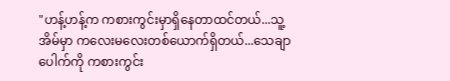"ဟန့်ဟန့်က ကစားကွင်းမှာရှိနေတာထင်တယ်...သူ့အိမ်မှာ ကလေးမလေးတစ်ယောက်ရှိတယ်...သေချာပေါက်ကို ကစားကွင်း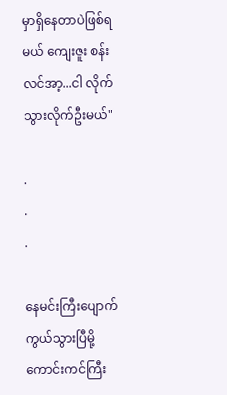မှာရှိနေတာပဲဖြစ်ရမယ် ကျေးဇူး စန်းလင်အာ့...ငါ လိုက်သွားလိုက်ဦးမယ်"

.
.
.

နေမင်းကြီးပျောက်ကွယ်သွားပြီမို့ ကောင်းကင်ကြီး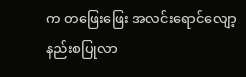က တဖြေးဖြေး အလင်းရောင်လျော့နည်းစပြုလာ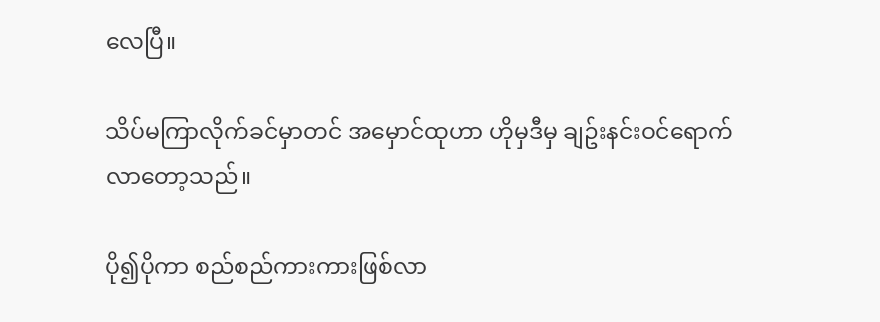လေပြီ။

သိပ်မကြာလိုက်ခင်မှာတင် အမှောင်ထုဟာ ဟိုမှဒီမှ ချဥ်းနင်းဝင်ရောက်လာတော့သည်။

ပို၍ပိုကာ စည်စည်ကားကားဖြစ်လာ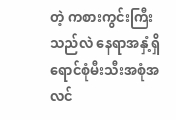တဲ့ ကစားကွင်းကြီးသည်လဲ နေရာအနှံ့ရှိ ရောင်စုံမီးသီးအစုံအလင်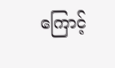ကြောင့်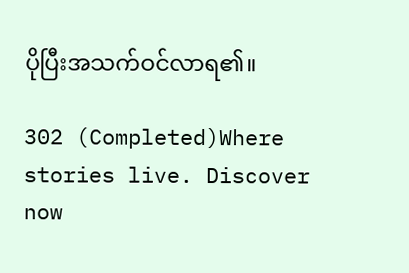ပိုပြီးအသက်ဝင်လာရ၏။

302 (Completed)Where stories live. Discover now